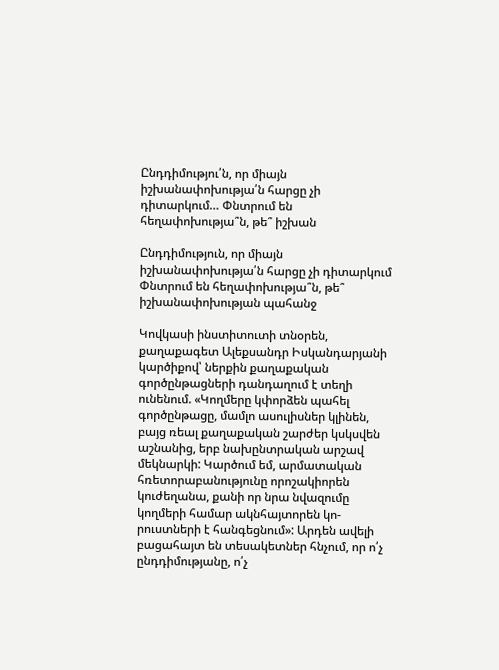Ընդդիմությու՛ն, որ միայն իշխանափոխությա՛ն հարցը չի դիտարկում… Փնտրում են հեղափոխությա՞ն, թե՞ իշխան

Ընդդիմություն, որ միայն իշխանափոխությա՛ն հարցը չի դիտարկում
Փնտրում են հեղափոխությա՞ն, թե՞ իշխանափոխության պահանջ

Կովկասի ինստիտուտի տնօրեն, քաղաքագետ Ալեքսանդր Իսկանդարյանի կարծիքով՝ ներքին քաղաքական գործընթացների դանդաղում է տեղի ունենում. «Կողմերը կփորձեն պահել գործընթացը, մամլո ասուլիսներ կլինեն, բայց ռեալ քաղաքական շարժեր կսկսվեն աշնանից, երբ նախընտրական արշավ մեկնարկի: Կարծում եմ, արմատական հռետորաբանությունը որոշակիորեն կուժեղանա, քանի որ նրա նվազումը կողմերի համար ակնհայտորեն կո-րուստների է հանգեցնում»: Արդեն ավելի բացահայտ են տեսակետներ հնչում, որ ո՛չ ընդդիմությանը, ո՛չ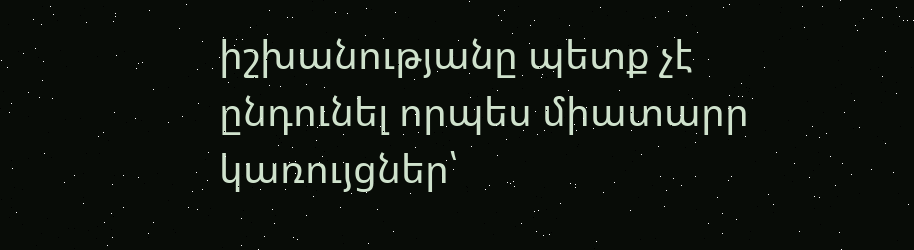իշխանությանը պետք չէ ընդունել որպես միատարր կառույցներ՝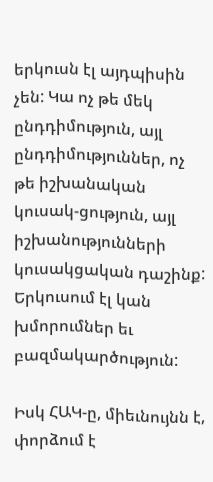երկուսն էլ այդպիսին չեն: Կա ոչ թե մեկ ընդդիմություն, այլ ընդդիմություններ, ոչ թե իշխանական կուսակ-ցություն, այլ իշխանությունների կուսակցական դաշինք: Երկուսում էլ կան խմորումներ եւ բազմակարծություն:

Իսկ ՀԱԿ-ը, միեւնույնն է, փորձում է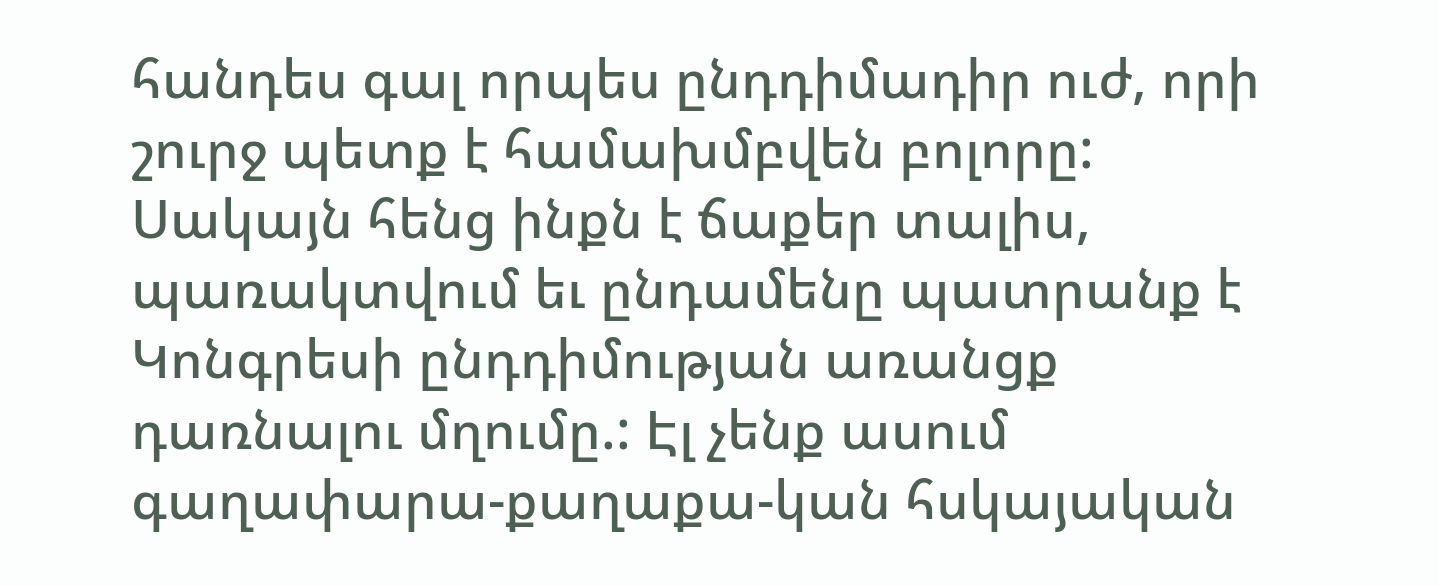հանդես գալ որպես ընդդիմադիր ուժ, որի շուրջ պետք է համախմբվեն բոլորը: Սակայն հենց ինքն է ճաքեր տալիս, պառակտվում եւ ընդամենը պատրանք է Կոնգրեսի ընդդիմության առանցք դառնալու մղումը.: Էլ չենք ասում գաղափարա-քաղաքա-կան հսկայական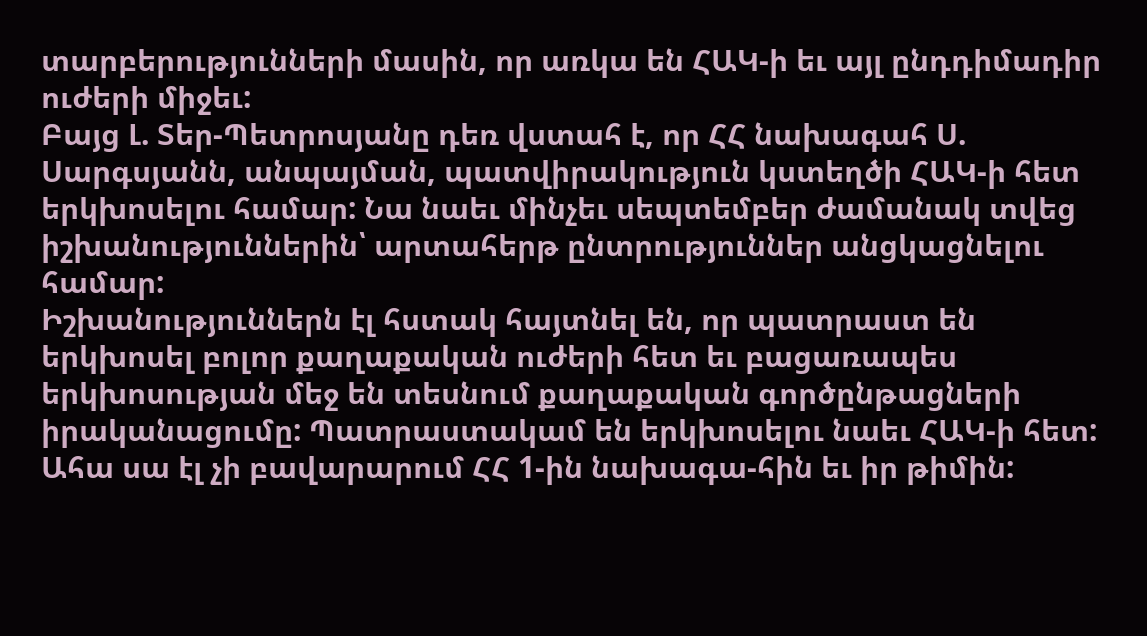տարբերությունների մասին, որ առկա են ՀԱԿ-ի եւ այլ ընդդիմադիր ուժերի միջեւ:
Բայց Լ. Տեր-Պետրոսյանը դեռ վստահ է, որ ՀՀ նախագահ Ս. Սարգսյանն, անպայման, պատվիրակություն կստեղծի ՀԱԿ-ի հետ երկխոսելու համար: Նա նաեւ մինչեւ սեպտեմբեր ժամանակ տվեց իշխանություններին՝ արտահերթ ընտրություններ անցկացնելու համար:
Իշխանություններն էլ հստակ հայտնել են, որ պատրաստ են երկխոսել բոլոր քաղաքական ուժերի հետ եւ բացառապես երկխոսության մեջ են տեսնում քաղաքական գործընթացների իրականացումը: Պատրաստակամ են երկխոսելու նաեւ ՀԱԿ-ի հետ: Ահա սա էլ չի բավարարում ՀՀ 1-ին նախագա-հին եւ իր թիմին: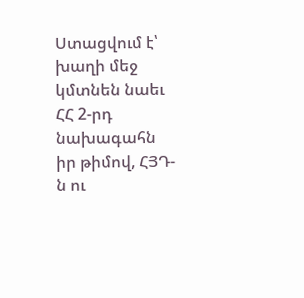Ստացվում է՝ խաղի մեջ կմտնեն նաեւ ՀՀ 2-րդ նախագահն իր թիմով, ՀՅԴ-ն ու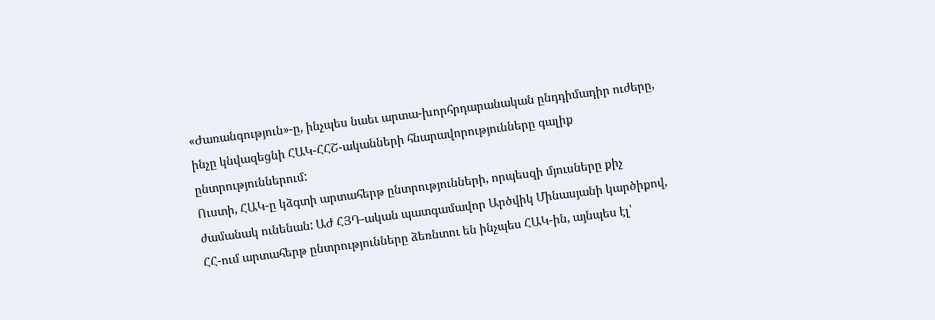«Ժառանգություն»-ը, ինչպես նաեւ արտա-խորհրդարանական ընդդիմադիր ուժերը, ինչը կնվազեցնի ՀԱԿ-ՀՀՇ-ականների հնարավորությունները գալիք ընտրություններում:
Ուստի, ՀԱԿ-ը կձգտի արտահերթ ընտրությունների, որպեսզի մյուսները քիչ ժամանակ ունենան: ԱԺ ՀՅԴ-ական պատգամավոր Արծվիկ Մինասյանի կարծիքով, ՀՀ-ում արտահերթ ընտրությունները ձեռնտու են ինչպես ՀԱԿ-ին, այնպես էլ՝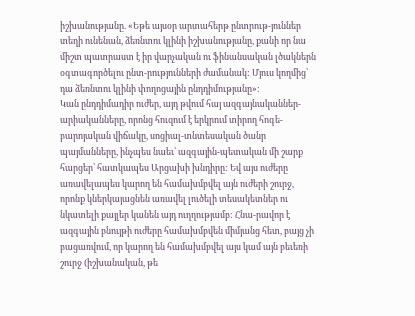իշխանությանը. «Եթե այսօր արտահերթ ընտրութ-յուններ տեղի ունենան, ձեռնտու կլինի իշխանությանը, քանի որ նա միշտ պատրաստ է իր վարչական ու ֆինանսական լծակներն օգտագործելու ընտ-րությունների ժամանակ: Մյուս կողմից՝ դա ձեռնտու կլինի փողոցային ընդդիմությանը»:
Կան ընդդիմադիր ուժեր, այդ թվում հայ ազգայնականներ-արիականները, որոնց հուզում է երկրում տիրող հոգե-բարոյական վիճակը, սոցիալ-տնտեսական ծանր պայմանները, ինչպես նաեւ՝ ազգային-պետական մի շարք հարցեր՝ հատկապես Արցախի խնդիրը: Եվ այս ուժերը առավելապես կարող են համախմբվել այն ուժերի շուրջ, որոնք կներկայացնեն առավել լուծելի տեսակետներ ու նկատելի քայլեր կանեն այդ ուղղությամբ: Հնա-րավոր է ազգային բնույթի ուժերը համախմբվեն միմյանց հետ, բայց չի բացառվում, որ կարող են համախմբվել այս կամ այն բեւեռի շուրջ (իշխանական, թե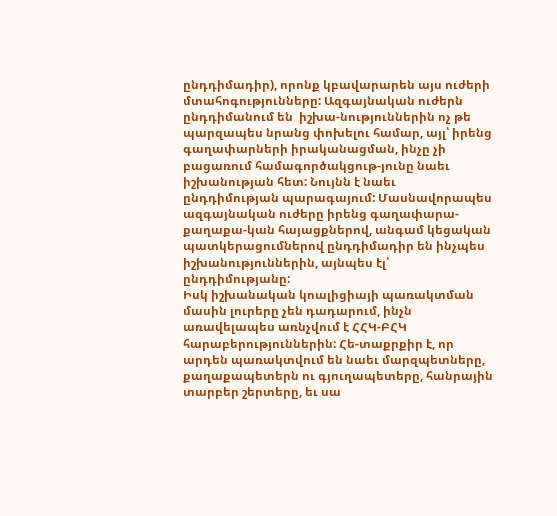ընդդիմադիր), որոնք կբավարարեն այս ուժերի մտահոգությունները: Ազգայնական ուժերն ընդդիմանում են  իշխա-նություններին ոչ թե պարզապես նրանց փոխելու համար, այլ՝ իրենց գաղափարների իրականացման, ինչը չի բացառում համագործակցութ-յունը նաեւ իշխանության հետ: Նույնն է նաեւ ընդդիմության պարագայում: Մասնավորապես ազգայնական ուժերը իրենց գաղափարա-քաղաքա-կան հայացքներով, անգամ կեցական պատկերացումներով ընդդիմադիր են ինչպես իշխանություններին, այնպես էլ՝ ընդդիմությանը:
Իսկ իշխանական կոալիցիայի պառակտման մասին լուրերը չեն դադարում, ինչն առավելապես առնչվում է ՀՀԿ-ԲՀԿ հարաբերություններին: Հե-տաքրքիր է, որ արդեն պառակտվում են նաեւ մարզպետները, քաղաքապետերն ու գյուղապետերը, հանրային տարբեր շերտերը, եւ սա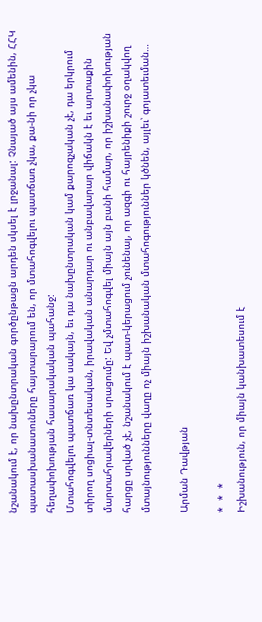նշանակում է, որ նախընտրական գործընթացն արդեն սկսել է լրջանալ: Չնայած այս ամենին, ՀՀԿ պատասխանատուները հայտարարում են, որ մտահոգվելու պատճառ չկա, քա-նի որ չկա հեղափոխության հասարակական պահանջ:
Մտահոգվելու պատճառ կա սակայն, եւ դա նախընտրական կամ քարոզչական չէ, դա երկրում տիրող սոցիալ-տնտեսական, իրավական անարդար ու անբավարար վիճակն է եւ արտաքին մարտահրավերների սրացումը: Եվ չմտահոգվել միայն այն բանի համար, որ իշխանափոխության հարցը սրված չէ, նշանակում է պատ-կերացում չունենալ, որ ազգի ու հայրենիքի շուրջ օղակվող մտայնությունները վաղը ոչ միայն իշխանական մտահոգություններ կծնեն, այլեւ՝ գոյատեւման…

Արման Դավթյան

*  *  *
Իշխանություն, որ միայն կանխատեսում է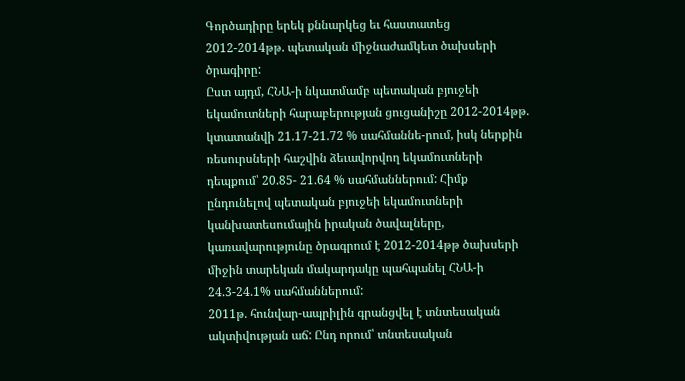Գործադիրը երեկ քննարկեց եւ հաստատեց 2012-2014թթ. պետական միջնաժամկետ ծախսերի ծրագիրը:
Ըստ այդմ, ՀՆԱ-ի նկատմամբ պետական բյուջեի եկամուտների հարաբերության ցուցանիշը 2012-2014թթ. կտատանվի 21.17-21.72 % սահմաննե-րում, իսկ ներքին ռեսուրսների հաշվին ձեւավորվող եկամուտների դեպքում՝ 20.85- 21.64 % սահմաններում: Հիմք ընդունելով պետական բյուջեի եկամուտների կանխատեսումային իրական ծավալները, կառավարությունը ծրագրում է 2012-2014թթ ծախսերի միջին տարեկան մակարդակը պահպանել ՀՆԱ-ի 24.3-24.1% սահմաններում:
2011թ. հունվար-ապրիլին գրանցվել է տնտեսական ակտիվության աճ: Ընդ որում՝ տնտեսական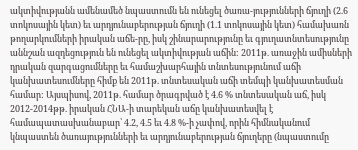ակտիվությանն ամենամեծ նպաստումն են ունեցել ծառա-յությունների ճյուղի (2.6 տոկոսային կետ) եւ արդյունաբերության ճյուղի (1.1 տոկոսային կետ) համախառն թողարկումների իրական աճե-րը, իսկ շինարարությունը եւ գյուղատնտեսությունը աննշան ազդեցություն են ունեցել ակտիվության աճին: 2011թ. առաջին ամիսների դրական զարգացումները եւ համաշխարհային տնտեսությունում աճի կանխատեսումները հիմք են 2011թ. տնտեսական աճի տեմպի կանխատեսման համար: Այսպիսով, 2011թ. համար ծրագրված է 4.6 % տնտեսական աճ, իսկ 2012-2014թթ. իրական ՀՆԱ-ի տարեկան աճը կանխատեսվել է համապատասխանաբար՝ 4.2, 4.5 եւ 4.8 %-ի չափով, որին հիմնականում կնպաստեն ծառայությունների եւ արդյունաբերության ճյուղերը (նպաստումը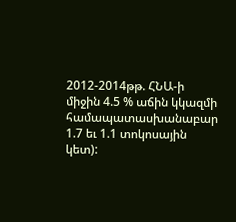2012-2014թթ. ՀՆԱ-ի միջին 4.5 % աճին կկազմի համապատասխանաբար 1.7 եւ 1.1 տոկոսային կետ):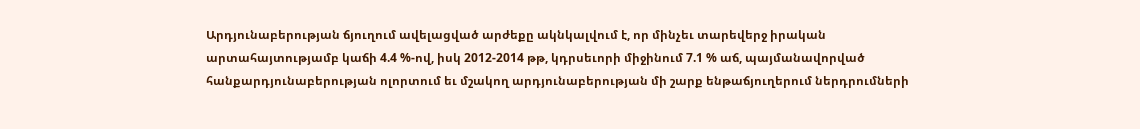Արդյունաբերության ճյուղում ավելացված արժեքը ակնկալվում է, որ մինչեւ տարեվերջ իրական արտահայտությամբ կաճի 4.4 %-ով, իսկ 2012-2014 թթ, կդրսեւորի միջինում 7.1 % աճ, պայմանավորված հանքարդյունաբերության ոլորտում եւ մշակող արդյունաբերության մի շարք ենթաճյուղերում ներդրումների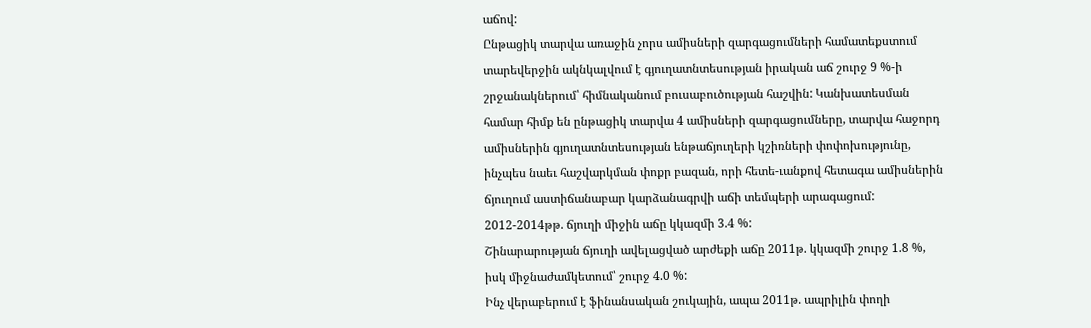աճով:
Ընթացիկ տարվա առաջին չորս ամիսների զարգացումների համատեքստում տարեվերջին ակնկալվում է գյուղատնտեսության իրական աճ շուրջ 9 %-ի շրջանակներում՝ հիմնականում բուսաբուծության հաշվին: Կանխատեսման համար հիմք են ընթացիկ տարվա 4 ամիսների զարգացումները, տարվա հաջորդ ամիսներին գյուղատնտեսության ենթաճյուղերի կշիռների փոփոխությունը, ինչպես նաեւ հաշվարկման փոքր բազան, որի հետե-ւանքով հետագա ամիսներին ճյուղում աստիճանաբար կարձանագրվի աճի տեմպերի արագացում: 2012-2014թթ. ճյուղի միջին աճը կկազմի 3.4 %:
Շինարարության ճյուղի ավելացված արժեքի աճը 2011թ. կկազմի շուրջ 1.8 %, իսկ միջնաժամկետում՝ շուրջ 4.0 %:
Ինչ վերաբերում է ֆինանսական շուկային, ապա 2011թ. ապրիլին փողի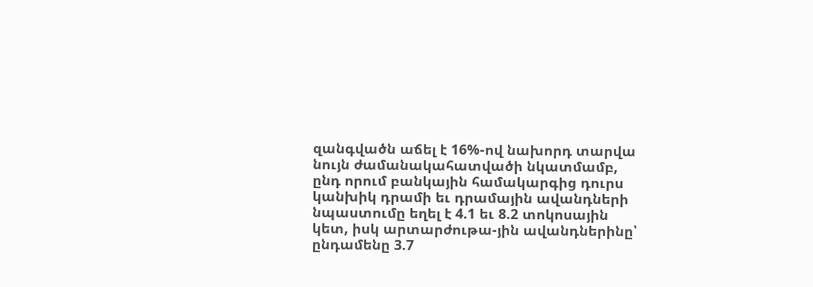զանգվածն աճել է 16%-ով նախորդ տարվա նույն ժամանակահատվածի նկատմամբ, ընդ որում բանկային համակարգից դուրս կանխիկ դրամի եւ դրամային ավանդների նպաստումը եղել է 4.1 եւ 8.2 տոկոսային կետ, իսկ արտարժութա-յին ավանդներինը՝ ընդամենը 3.7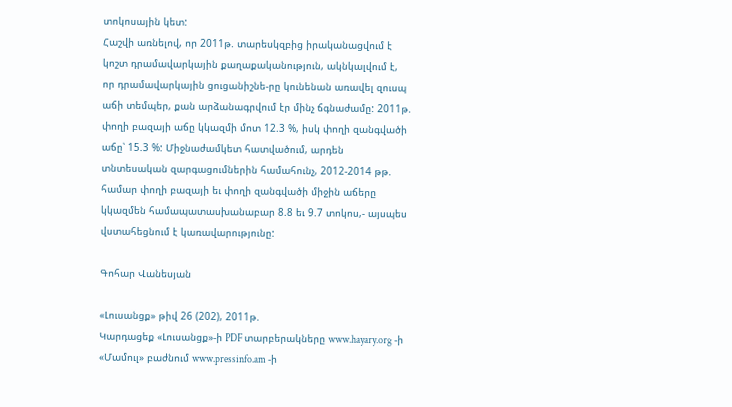տոկոսային կետ:
Հաշվի առնելով, որ 2011թ. տարեսկզբից իրականացվում է կոշտ դրամավարկային քաղաքականություն, ակնկալվում է, որ դրամավարկային ցուցանիշնե-րը կունենան առավել զուսպ աճի տեմպեր, քան արձանագրվում էր մինչ ճգնաժամը: 2011թ. փողի բազայի աճը կկազմի մոտ 12.3 %, իսկ փողի զանգվածի աճը՝ 15.3 %: Միջնաժամկետ հատվածում, արդեն տնտեսական զարգացումներին համահունչ, 2012-2014 թթ. համար փողի բազայի եւ փողի զանգվածի միջին աճերը կկազմեն համապատասխանաբար 8.8 եւ 9.7 տոկոս,- այսպես վստահեցնում է կառավարությունը:

Գոհար Վանեսյան

«Լուսանցք» թիվ 26 (202), 2011թ.
Կարդացեք «Լուսանցք»-ի PDF տարբերակները www.hayary.org -ի «Մամուլ» բաժնում www.pressinfo.am -ի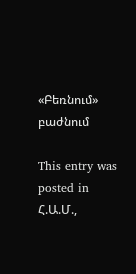«Բեռնում» բաժնում

This entry was posted in Հ.Ա.Մ.,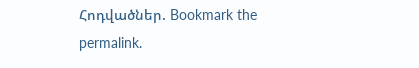Հոդվածներ. Bookmark the permalink.